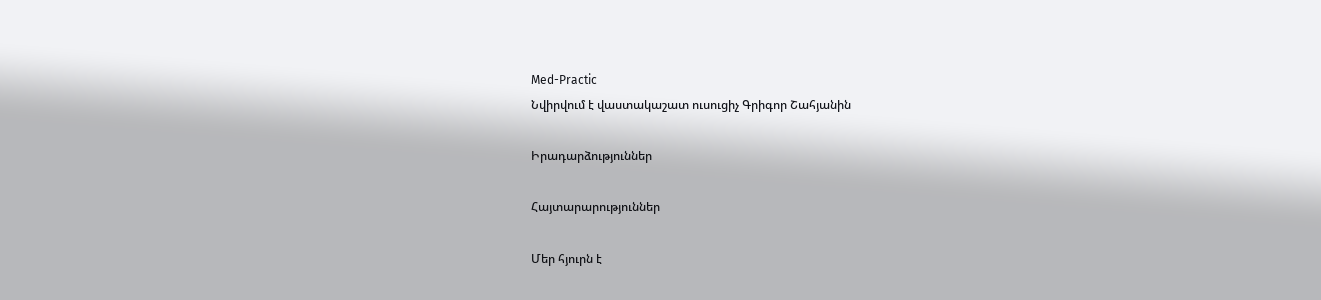Med-Practic
Նվիրվում է վաստակաշատ ուսուցիչ Գրիգոր Շահյանին

Իրադարձություններ

Հայտարարություններ

Մեր հյուրն է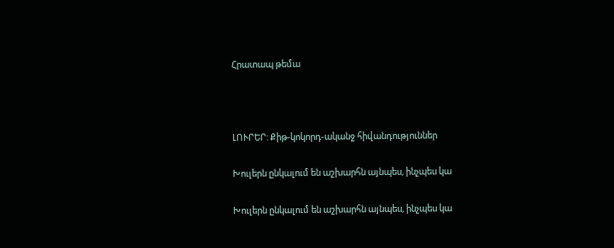Հրատապ թեմա



ԼՈՒՐԵՐ: Քիթ-կոկորդ-ականջ հիվանդություններ

Խուլերն ընկալում են աշխարհն այնպես, ինչպես կա

Խուլերն ընկալում են աշխարհն այնպես, ինչպես կա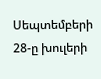Սեպտեմբերի 28-ը խուլերի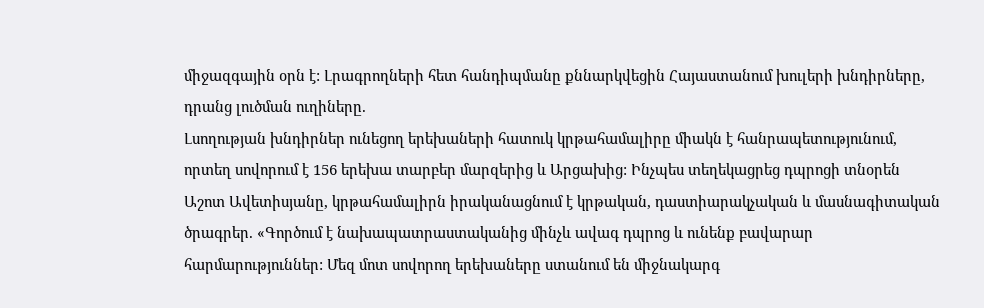միջազգային օրն է: Լրագրողների հետ հանդիպմանը քննարկվեցին Հայաստանում խուլերի խնդիրները, դրանց լուծման ուղիները.
Լսողության խնդիրներ ունեցող երեխաների հատուկ կրթահամալիրը միակն է հանրապետությունում, որտեղ սովորում է 156 երեխա տարբեր մարզերից և Արցախից: Ինչպես տեղեկացրեց դպրոցի տնօրեն Աշոտ Ավետիսյանը, կրթահամալիրն իրականացնում է կրթական, դաստիարակչական և մասնագիտական ծրագրեր. «Գործում է նախապատրաստականից մինչև ավագ դպրոց և ունենք բավարար հարմարություններ: Մեզ մոտ սովորող երեխաները ստանում են միջնակարգ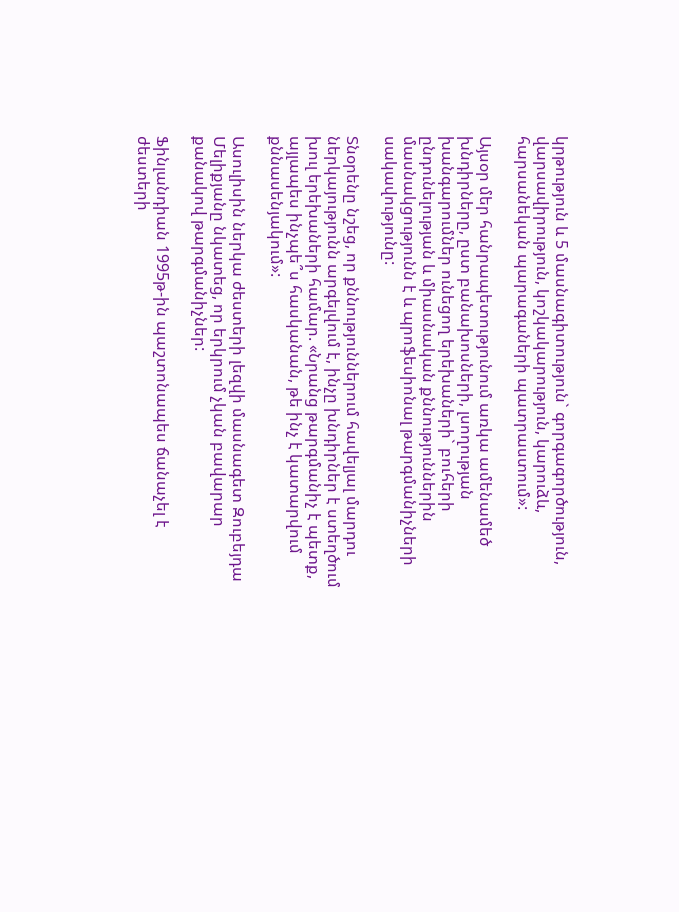կրթություն և 5 մասնագիտություն` գորգագործություն, վարսավիրություն, կոշկակարություն, կարուձև, հարսանեկան պարագաների պատրաստում»:

Այսօր մեր հանրապետությունում առկա ամենամեծ խնդիրները, ըստ բանախոսների, լսողության խանգարումներ ունեցող երեխաների` բուհերի ընդունելության և միասնական քննություններին մասնակցությունն է և պրոֆեսիոնալ թարգմանիչների սակավությունը:

Տնօրենը նշեց, որ քննություններում հավելյալ մարդու ներկայությունն արգելվում է, ինչը խնդիրներ է ստեղծում խուլ երեխաների համար. «Նրանց թարգմանիչ է պետք, այլապես ինչպե՞ս հասկանան, թե ինչ է կատարվում քննասենյակում»:

Ասուլիսին ներկա ժեստերի լեզվի մասնագետ Զուբեյդա Մելիքյանը նկատեց, որ երկրում չկան բավարար քանակով թարգմանիչներ:

Ֆինլանդիան 1995թ-ին պաշտոնապես ճանաչել է ժեստերի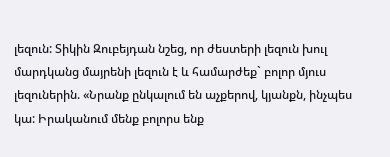լեզուն: Տիկին Զուբեյդան նշեց, որ ժեստերի լեզուն խուլ մարդկանց մայրենի լեզուն է և համարժեք` բոլոր մյուս լեզուներին. «Նրանք ընկալում են աչքերով, կյանքն, ինչպես կա: Իրականում մենք բոլորս ենք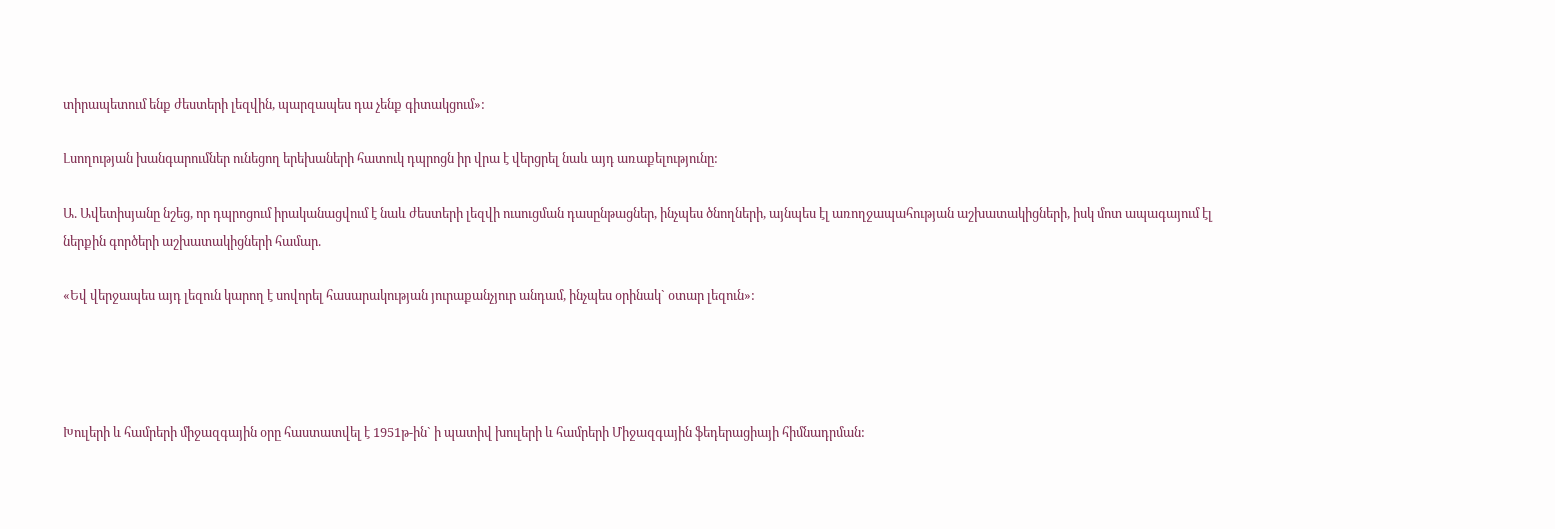տիրապետում ենք ժեստերի լեզվին, պարզապես դա չենք գիտակցում»:

Լսողության խանգարումներ ունեցող երեխաների հատուկ դպրոցն իր վրա է վերցրել նաև այդ առաքելությունը:

Ա. Ավետիսյանը նշեց, որ դպրոցում իրականացվում է նաև ժեստերի լեզվի ուսուցման դասընթացներ, ինչպես ծնողների, այնպես էլ առողջապահության աշխատակիցների, իսկ մոտ ապագայում էլ ներքին գործերի աշխատակիցների համար.

«Եվ վերջապես այդ լեզուն կարող է սովորել հասարակության յուրաքանչյուր անդամ, ինչպես օրինակ` օտար լեզուն»:




Խուլերի և համրերի միջազգային օրը հաստատվել է 1951թ-ին` ի պատիվ խուլերի և համրերի Միջազգային ֆեդերացիայի հիմնադրման: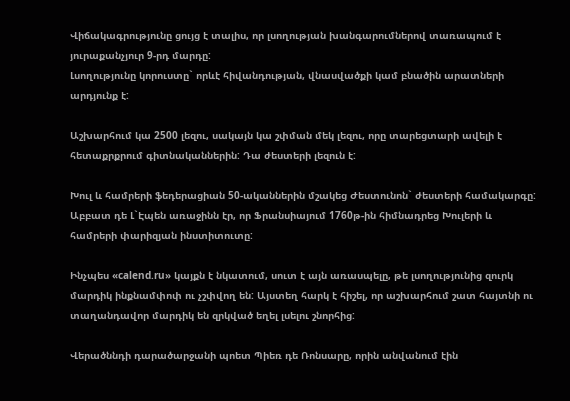Վիճակագրությունը ցույց է տալիս, որ լսողության խանգարումներով տառապում է յուրաքանչյուր 9-րդ մարդը:
Լսողությունը կորուստը` որևէ հիվանդության, վնասվածքի կամ բնածին արատների արդյունք է:

Աշխարհում կա 2500 լեզու, սակայն կա շփման մեկ լեզու, որը տարեցտարի ավելի է հետաքրքրում գիտնականներին: Դա ժեստերի լեզուն է:

Խուլ և համրերի ֆեդերացիան 50-ականներին մշակեց Ժեստունոն` ժեստերի համակարգը: Աբբատ դե Լ`Էպեն առաջինն էր, որ Ֆրանսիայում 1760թ-ին հիմնադրեց Խուլերի և համրերի փարիզյան ինստիտուտը:

Ինչպես «calend.ru» կայքն է նկատում, սուտ է այն առասպելը, թե լսողությունից զուրկ մարդիկ ինքնամփոփ ու չշփվող են: Այստեղ հարկ է հիշել, որ աշխարհում շատ հայտնի ու տաղանդավոր մարդիկ են զրկված եղել լսելու շնորհից:

Վերածննդի դարածարջանի պոետ Պիեռ դե Ռոնսարը, որին անվանում էին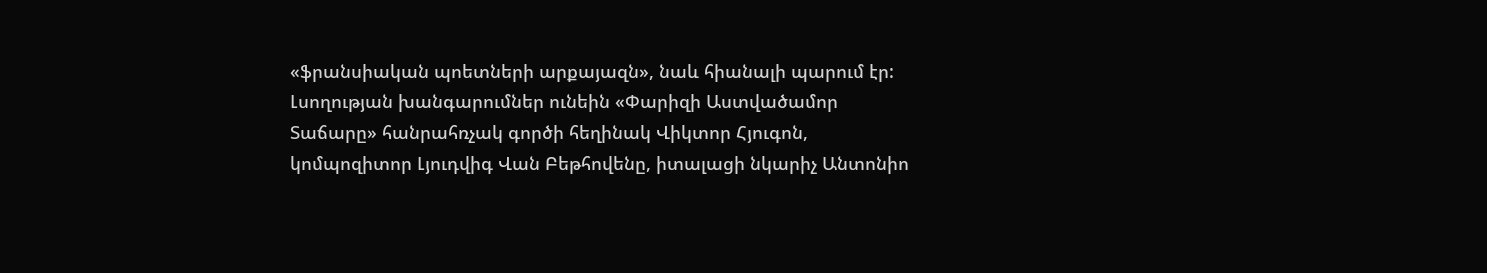«ֆրանսիական պոետների արքայազն», նաև հիանալի պարում էր:
Լսողության խանգարումներ ունեին «Փարիզի Աստվածամոր Տաճարը» հանրահռչակ գործի հեղինակ Վիկտոր Հյուգոն, կոմպոզիտոր Լյուդվիգ Վան Բեթհովենը, իտալացի նկարիչ Անտոնիո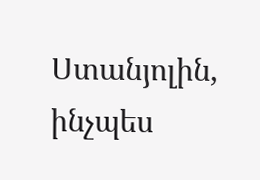Ստանյոլին, ինչպես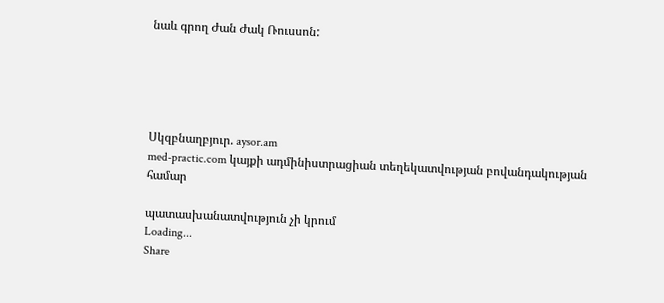նաև գրող Ժան Ժակ Ռուսսոն:





Սկզբնաղբյուր. aysor.am
med-practic.com կայքի ադմինիստրացիան տեղեկատվության բովանդակության համար

պատասխանատվություն չի կրում
Loading...
Share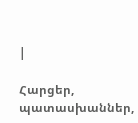|

Հարցեր, պատասխաններ,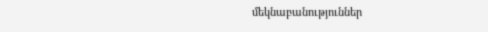մեկնաբանություններ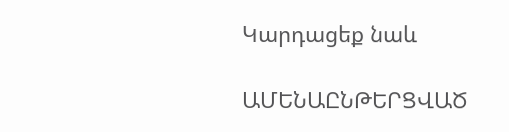Կարդացեք նաև

ԱՄԵՆԱԸՆԹԵՐՑՎԱԾ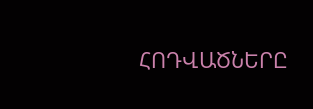ՀՈԴՎԱԾՆԵՐԸ